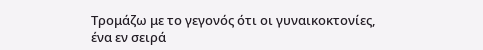Τρομάζω με το γεγονός ότι οι γυναικοκτονίες, ένα εν σειρά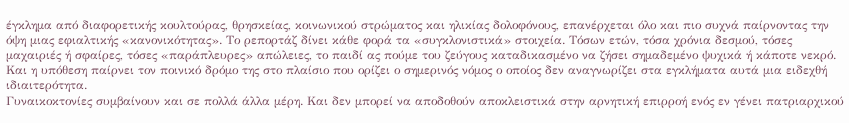έγκλημα από διαφορετικής κουλτούρας, θρησκείας, κοινωνικού στρώματος και ηλικίας δολοφόνους, επανέρχεται όλο και πιο συχνά παίρνοντας την όψη μιας εφιαλτικής «κανονικότητας». Το ρεπορτάζ δίνει κάθε φορά τα «συγκλονιστικά» στοιχεία. Τόσων ετών, τόσα χρόνια δεσμού, τόσες μαχαιριές ή σφαίρες, τόσες «παράπλευρες» απώλειες, το παιδί ας πούμε του ζεύγους καταδικασμένο να ζήσει σημαδεμένο ψυχικά ή κάποτε νεκρό. Και η υπόθεση παίρνει τον ποινικό δρόμο της στο πλαίσιο που ορίζει ο σημερινός νόμος ο οποίος δεν αναγνωρίζει στα εγκλήματα αυτά μια ειδεχθή ιδιαιτερότητα.
Γυναικοκτονίες συμβαίνουν και σε πολλά άλλα μέρη. Και δεν μπορεί να αποδοθούν αποκλειστικά στην αρνητική επιρροή ενός εν γένει πατριαρχικού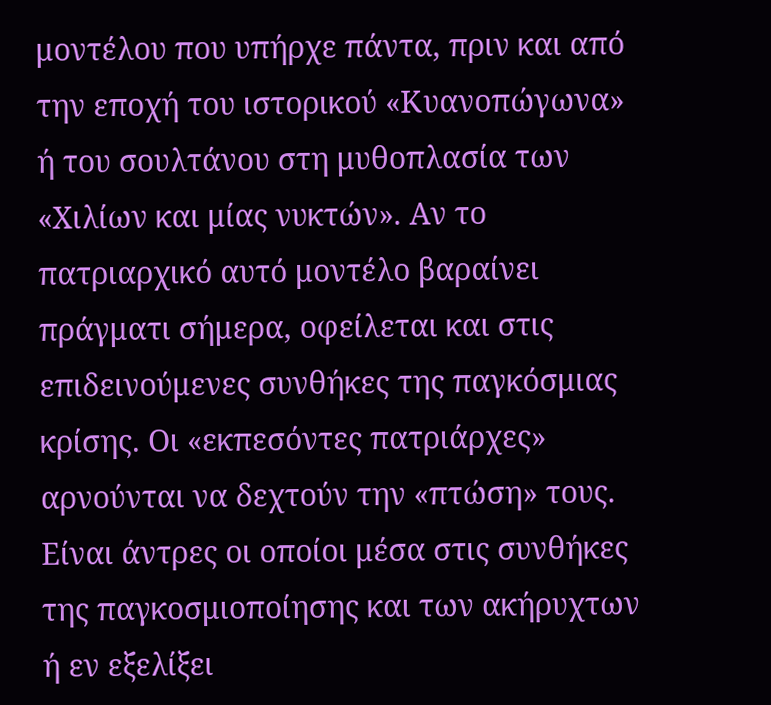μοντέλου που υπήρχε πάντα, πριν και από την εποχή του ιστορικού «Κυανοπώγωνα» ή του σουλτάνου στη μυθοπλασία των «Χιλίων και μίας νυκτών». Αν το πατριαρχικό αυτό μοντέλο βαραίνει πράγματι σήμερα, οφείλεται και στις επιδεινούμενες συνθήκες της παγκόσμιας κρίσης. Οι «εκπεσόντες πατριάρχες» αρνούνται να δεχτούν την «πτώση» τους. Είναι άντρες οι οποίοι μέσα στις συνθήκες της παγκοσμιοποίησης και των ακήρυχτων ή εν εξελίξει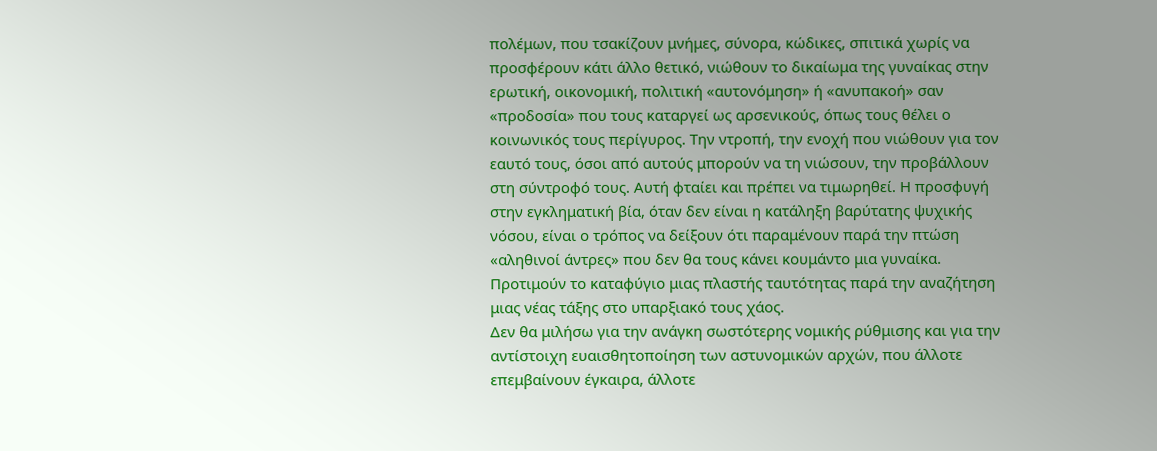πολέμων, που τσακίζουν μνήμες, σύνορα, κώδικες, σπιτικά χωρίς να προσφέρουν κάτι άλλο θετικό, νιώθουν το δικαίωμα της γυναίκας στην ερωτική, οικονομική, πολιτική «αυτονόμηση» ή «ανυπακοή» σαν «προδοσία» που τους καταργεί ως αρσενικούς, όπως τους θέλει ο κοινωνικός τους περίγυρος. Την ντροπή, την ενοχή που νιώθουν για τον εαυτό τους, όσοι από αυτούς μπορούν να τη νιώσουν, την προβάλλουν στη σύντροφό τους. Αυτή φταίει και πρέπει να τιμωρηθεί. Η προσφυγή στην εγκληματική βία, όταν δεν είναι η κατάληξη βαρύτατης ψυχικής νόσου, είναι ο τρόπος να δείξουν ότι παραμένουν παρά την πτώση «αληθινοί άντρες» που δεν θα τους κάνει κουμάντο μια γυναίκα. Προτιμούν το καταφύγιο μιας πλαστής ταυτότητας παρά την αναζήτηση μιας νέας τάξης στο υπαρξιακό τους χάος.
Δεν θα μιλήσω για την ανάγκη σωστότερης νομικής ρύθμισης και για την αντίστοιχη ευαισθητοποίηση των αστυνομικών αρχών, που άλλοτε επεμβαίνουν έγκαιρα, άλλοτε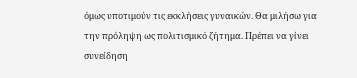όμως υποτιμούν τις εκκλήσεις γυναικών. Θα μιλήσω για την πρόληψη ως πολιτισμικό ζήτημα. Πρέπει να γίνει συνείδηση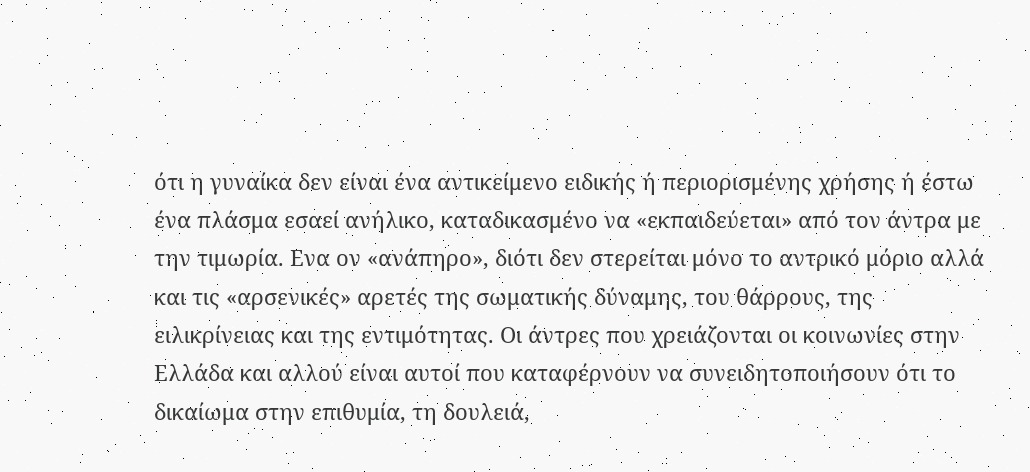ότι η γυναίκα δεν είναι ένα αντικείμενο ειδικής ή περιορισμένης χρήσης ή έστω ένα πλάσμα εσαεί ανήλικο, καταδικασμένο να «εκπαιδεύεται» από τον άντρα με την τιμωρία. Ενα ον «ανάπηρο», διότι δεν στερείται μόνο το αντρικό μόριο αλλά και τις «αρσενικές» αρετές της σωματικής δύναμης, του θάρρους, της ειλικρίνειας και της εντιμότητας. Οι άντρες που χρειάζονται οι κοινωνίες στην Ελλάδα και αλλού είναι αυτοί που καταφέρνουν να συνειδητοποιήσουν ότι το δικαίωμα στην επιθυμία, τη δουλειά,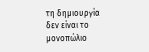τη δημιουργία δεν είναι το μονοπώλιο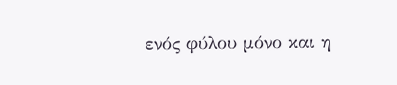ενός φύλου μόνο και η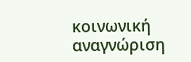κοινωνική αναγνώριση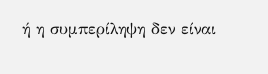ή η συμπερίληψη δεν είναι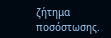ζήτημα ποσόστωσης.